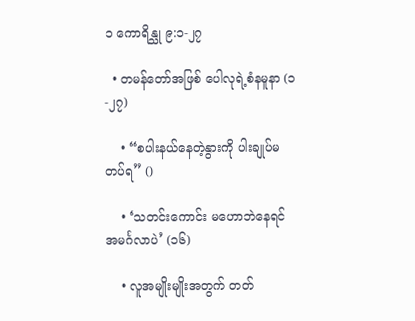၁ ကောရိန္သု ၉:၁-၂၇

  • တမန်တော်အဖြစ် ပေါလုရဲ့စံနမူနာ (၁-၂၇)

    • “စပါးနယ်နေတဲ့နွားကို ပါးချုပ်မတပ်ရ” ()

    • ‘သတင်းကောင်း မဟောဘဲနေရင် အမင်္ဂလာပဲ’ (၁၆)

    • လူအမျိုးမျိုးအတွက် တတ်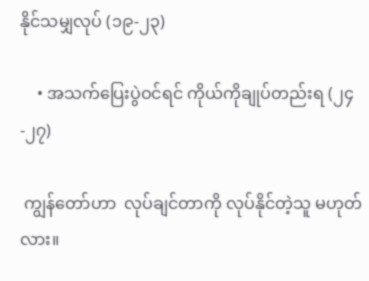နိုင်သမျှလုပ် (၁၉-၂၃)

    • အသက်ပြေးပွဲဝင်ရင် ကိုယ်ကိုချုပ်တည်းရ (၂၄-၂၇)

 ကျွန်တော်ဟာ  လုပ်ချင်တာကို လုပ်နိုင်တဲ့သူ မဟုတ်လား။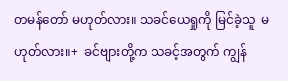တမန်တော် မဟုတ်လား။ သခင်ယေရှုကို မြင်ခဲ့သူ  မဟုတ်လား။+  ခင်ဗျားတို့က သခင့်အတွက် ကျွန်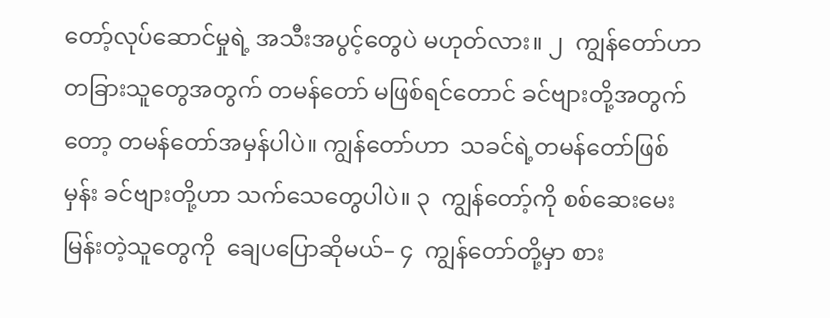တော့်လုပ်ဆောင်မှုရဲ့ အသီးအပွင့်တွေပဲ မဟုတ်လား။ ၂  ကျွန်တော်ဟာ  တခြားသူတွေအတွက် တမန်တော် မဖြစ်ရင်တောင် ခင်ဗျားတို့အတွက်တော့ တမန်တော်အမှန်ပါပဲ။ ကျွန်တော်ဟာ  သခင်ရဲ့တမန်တော်ဖြစ်မှန်း ခင်ဗျားတို့ဟာ သက်သေတွေပါပဲ။ ၃  ကျွန်တော့်ကို စစ်ဆေးမေးမြန်းတဲ့သူတွေကို  ချေပပြောဆိုမယ်– ၄  ကျွန်တော်တို့မှာ စား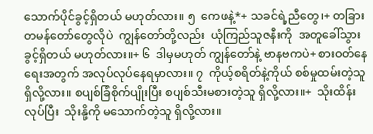သောက်ပိုင်ခွင့်ရှိတယ် မဟုတ်လား။ ၅  ကေဖနဲ့*+ သခင်ရဲ့ညီတွေ၊+ တခြားတမန်တော်တွေလိုပဲ  ကျွန်တော်တို့လည်း  ယုံကြည်သူဇနီးကို  အတူခေါ်သွားခွင့်ရှိတယ် မဟုတ်လား။+ ၆  ဒါမှမဟုတ် ကျွန်တော်နဲ့ ဗာနဗကပဲ+ စားဝတ်နေရေးအတွက် အလုပ်လုပ်နေရမှာလား။ ၇  ကိုယ့်စရိတ်နဲ့ကိုယ် စစ်မှုထမ်းတဲ့သူ ရှိလို့လား။ စပျစ်ခြံစိုက်ပျိုးပြီး စပျစ်သီးမစားတဲ့သူ ရှိလို့လား။+  သိုးထိန်းလုပ်ပြီး  သိုးနို့ကို မသောက်တဲ့သူ ရှိလို့လား။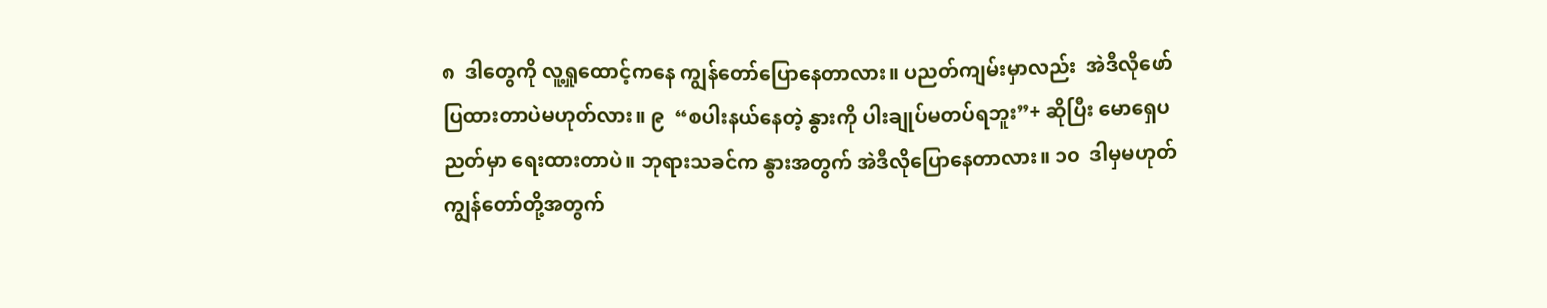၈  ဒါတွေကို လူ့ရှုထောင့်ကနေ ကျွန်တော်ပြောနေတာလား။ ပညတ်ကျမ်းမှာလည်း  အဲဒီလိုဖော်ပြထားတာပဲမဟုတ်လား။ ၉  “စပါးနယ်နေတဲ့ နွားကို ပါးချုပ်မတပ်ရဘူး”+ ဆိုပြီး မောရှေပညတ်မှာ ရေးထားတာပဲ။ ဘုရားသခင်က နွားအတွက် အဲဒီလိုပြောနေတာလား။ ၁၀  ဒါမှမဟုတ် ကျွန်တော်တို့အတွက်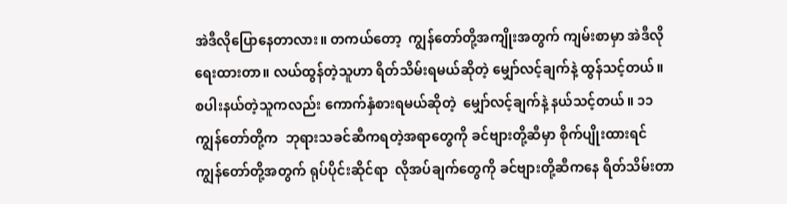အဲဒီလိုပြောနေတာလား။ တကယ်တော့  ကျွန်တော်တို့အကျိုးအတွက် ကျမ်းစာမှာ အဲဒီလိုရေးထားတာ။ လယ်ထွန်တဲ့သူဟာ ရိတ်သိမ်းရမယ်ဆိုတဲ့ မျှော်လင့်ချက်နဲ့ ထွန်သင့်တယ်။  စပါးနယ်တဲ့သူကလည်း ကောက်နှံစားရမယ်ဆိုတဲ့  မျှော်လင့်ချက်နဲ့ နယ်သင့်တယ်။ ၁၁  ကျွန်တော်တို့က  ဘုရားသခင်ဆီကရတဲ့အရာတွေကို ခင်ဗျားတို့ဆီမှာ စိုက်ပျိုးထားရင် ကျွန်တော်တို့အတွက် ရုပ်ပိုင်းဆိုင်ရာ  လိုအပ်ချက်တွေကို ခင်ဗျားတို့ဆီကနေ ရိတ်သိမ်းတာ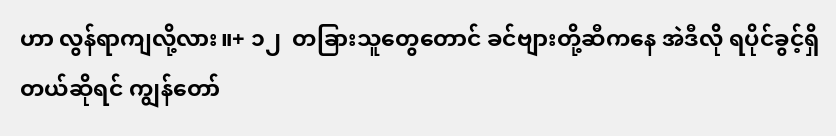ဟာ လွန်ရာကျလို့လား။+ ၁၂  တခြားသူတွေတောင် ခင်ဗျားတို့ဆီကနေ အဲဒီလို ရပိုင်ခွင့်ရှိတယ်ဆိုရင် ကျွန်တော်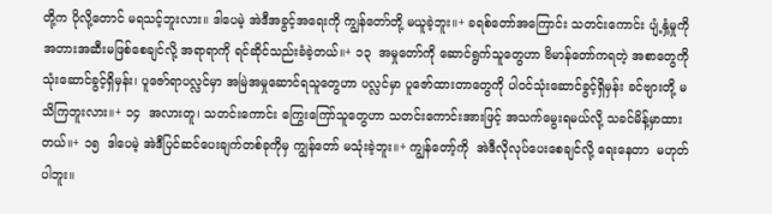တို့က ပိုလို့တောင် မရသင့်ဘူးလား။ ဒါပေမဲ့ အဲဒီအခွင့်အရေးကို ကျွန်တော်တို့ မယူခဲ့ဘူး။+ ခရစ်တော်အကြောင်း သတင်းကောင်း ပျံ့နှံ့မှုကို အတားအဆီးမဖြစ်စေချင်လို့ အရာရာကို ရင်ဆိုင်သည်းခံခဲ့တယ်။+ ၁၃  အမှုတော်ကို ဆောင်ရွက်သူတွေဟာ ဗိမာန်တော်ကရတဲ့ အစာတွေကို သုံးဆောင်ခွင့်ရှိမှန်း၊ ပူဇော်ရာပလ္လင်မှာ အမြဲအမှုဆောင်ရသူတွေဟာ ပလ္လင်မှာ ပူဇော်ထားတာတွေကို ပါဝင်သုံးဆောင်ခွင့်ရှိမှန်း ခင်ဗျားတို့ မသိကြဘူးလား။+ ၁၄  အလားတူ၊ သတင်းကောင်း ကြွေးကြော်သူတွေဟာ သတင်းကောင်းအားဖြင့် အသက်မွေးရမယ်လို့ သခင်မိန့်မှာထားတယ်။+ ၁၅  ဒါပေမဲ့ အဲဒီပြင်ဆင်ပေးချက်တစ်ခုကိုမှ ကျွန်တော် မသုံးခဲ့ဘူး။+ ကျွန်တော့်ကို  အဲဒီလိုလုပ်ပေးစေချင်လို့ ရေးနေတာ  မဟုတ်ပါဘူး။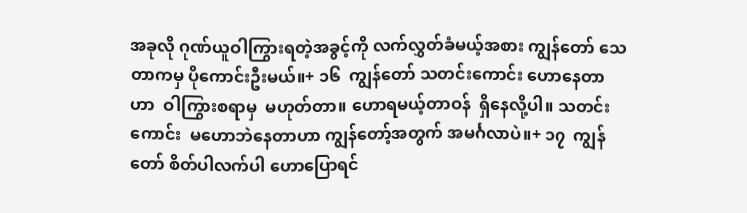အခုလို ဂုဏ်ယူဝါကြွားရတဲ့အခွင့်ကို လက်လွှတ်ခံမယ့်အစား ကျွန်တော် သေတာကမှ ပိုကောင်းဦးမယ်။+ ၁၆  ကျွန်တော် သတင်းကောင်း ဟောနေတာဟာ  ဝါကြွားစရာမှ  မဟုတ်တာ။ ဟောရမယ့်တာဝန်  ရှိနေလို့ပါ။ သတင်းကောင်း  မဟောဘဲနေတာဟာ ကျွန်တော့်အတွက် အမင်္ဂလာပဲ။+ ၁၇  ကျွန်တော် စိတ်ပါလက်ပါ ဟောပြောရင်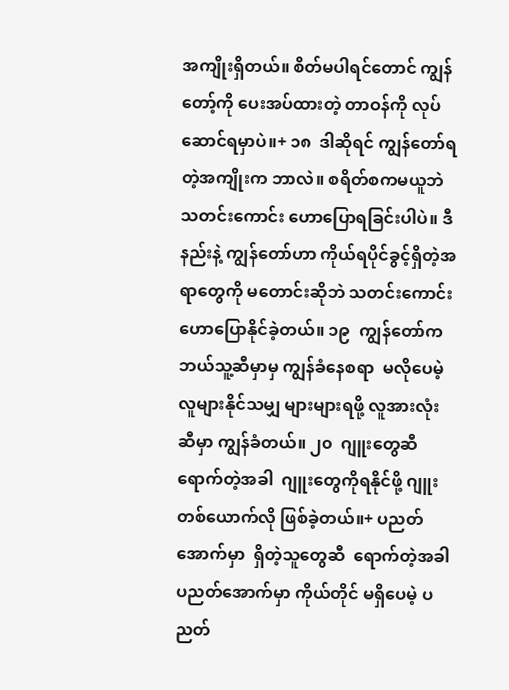အကျိုးရှိတယ်။ စိတ်မပါရင်တောင် ကျွန်တော့်ကို ပေးအပ်ထားတဲ့ တာဝန်ကို လုပ်ဆောင်ရမှာပဲ။+ ၁၈  ဒါဆိုရင် ကျွန်တော်ရတဲ့အကျိုးက ဘာလဲ။ စရိတ်စကမယူဘဲ သတင်းကောင်း ဟောပြောရခြင်းပါပဲ။ ဒီနည်းနဲ့ ကျွန်တော်ဟာ ကိုယ်ရပိုင်ခွင့်ရှိတဲ့အရာတွေကို မတောင်းဆိုဘဲ သတင်းကောင်း ဟောပြောနိုင်ခဲ့တယ်။ ၁၉  ကျွန်တော်က ဘယ်သူ့ဆီမှာမှ ကျွန်ခံနေစရာ  မလိုပေမဲ့   လူများနိုင်သမျှ များများရဖို့ လူအားလုံးဆီမှာ ကျွန်ခံတယ်။ ၂၀  ဂျူးတွေဆီရောက်တဲ့အခါ  ဂျူးတွေကိုရနိုင်ဖို့ ဂျူးတစ်ယောက်လို ဖြစ်ခဲ့တယ်။+ ပညတ်အောက်မှာ  ရှိတဲ့သူတွေဆီ  ရောက်တဲ့အခါ ပညတ်အောက်မှာ ကိုယ်တိုင် မရှိပေမဲ့ ပညတ်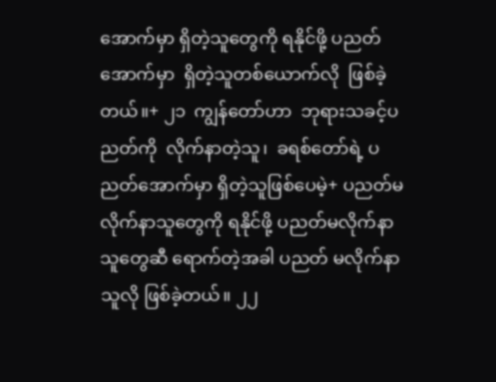အောက်မှာ ရှိတဲ့သူတွေကို ရနိုင်ဖို့ ပညတ်အောက်မှာ  ရှိတဲ့သူတစ်ယောက်လို  ဖြစ်ခဲ့တယ်။+ ၂၁  ကျွန်တော်ဟာ  ဘုရားသခင့်ပညတ်ကို  လိုက်နာတဲ့သူ၊  ခရစ်တော်ရဲ့ ပညတ်အောက်မှာ ရှိတဲ့သူဖြစ်ပေမဲ့+ ပညတ်မလိုက်နာသူတွေကို ရနိုင်ဖို့ ပညတ်မလိုက်နာသူတွေဆီ ရောက်တဲ့အခါ ပညတ် မလိုက်နာသူလို ဖြစ်ခဲ့တယ်။ ၂၂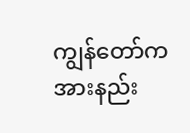ကျွန်တော်က အားနည်း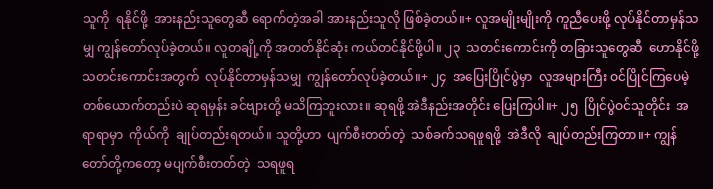သူကို  ရနိုင်ဖို့  အားနည်းသူတွေဆီ ရောက်တဲ့အခါ အားနည်းသူလို ဖြစ်ခဲ့တယ်။+ လူအမျိုးမျိုးကို ကူညီပေးဖို့ လုပ်နိုင်တာမှန်သမျှ ကျွန်တော်လုပ်ခဲ့တယ်။ လူတချို့ကို အတတ်နိုင်ဆုံး ကယ်တင်နိုင်ဖို့ပါ။ ၂၃  သတင်းကောင်းကို တခြားသူတွေဆီ  ဟောနိုင်ဖို့ သတင်းကောင်းအတွက်  လုပ်နိုင်တာမှန်သမျှ  ကျွန်တော်လုပ်ခဲ့တယ်။+ ၂၄  အပြေးပြိုင်ပွဲမှာ  လူအများကြီး ဝင်ပြိုင်ကြပေမဲ့ တစ်ယောက်တည်းပဲ ဆုရမှန်း ခင်ဗျားတို့ မသိကြဘူးလား။ ဆုရဖို့ အဲဒီနည်းအတိုင်း ပြေးကြပါ။+ ၂၅  ပြိုင်ပွဲဝင်သူတိုင်း  အရာရာမှာ  ကိုယ်ကို  ချုပ်တည်းရတယ်။ သူတို့ဟာ  ပျက်စီးတတ်တဲ့  သစ်ခက်သရဖူရဖို့  အဲဒီလို  ချုပ်တည်းကြတာ။+ ကျွန်တော်တို့ကတော့ မပျက်စီးတတ်တဲ့  သရဖူရ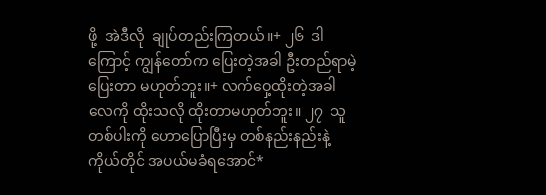ဖို့  အဲဒီလို  ချုပ်တည်းကြတယ်။+ ၂၆  ဒါကြောင့် ကျွန်တော်က ပြေးတဲ့အခါ ဦးတည်ရာမဲ့ပြေးတာ မဟုတ်ဘူး။+ လက်ဝှေ့ထိုးတဲ့အခါ လေကို ထိုးသလို ထိုးတာမဟုတ်ဘူး။ ၂၇  သူတစ်ပါးကို ဟောပြောပြီးမှ တစ်နည်းနည်းနဲ့ ကိုယ်တိုင် အပယ်မခံရအောင်*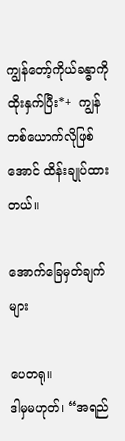ကျွန်တော့်ကိုယ်ခန္ဓာကို ထိုးနှက်ပြီး*+  ကျွန်တစ်ယောက်လိုဖြစ်အောင် ထိန်းချုပ်ထားတယ်။

အောက်ခြေမှတ်ချက်များ

ပေတရု။
ဒါမှမဟုတ်၊ “အရည်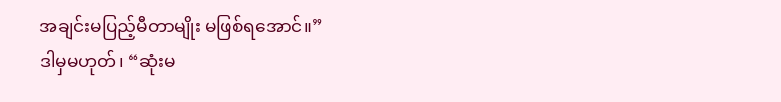အချင်းမပြည့်မီတာမျိုး မဖြစ်ရအောင်။”
ဒါမှမဟုတ်၊ “ဆုံးမ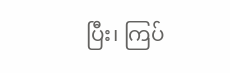ပြီး၊ ကြပ်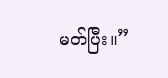မတ်ပြီး။”